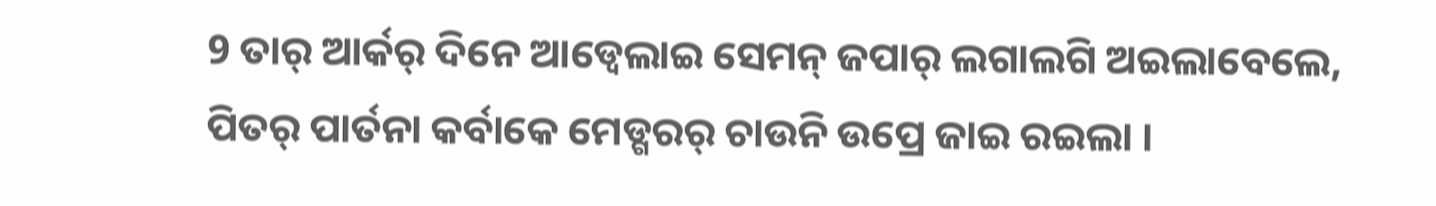9 ତାର୍ ଆର୍କର୍ ଦିନେ ଆଡ୍ବେଲାଇ ସେମନ୍ ଜପାର୍ ଲଗାଲଗି ଅଇଲାବେଲେ, ପିତର୍ ପାର୍ତନା କର୍ବାକେ ମେଡ୍ଗରର୍ ଚାଉନି ଉପ୍ରେ ଜାଇ ରଇଲା ।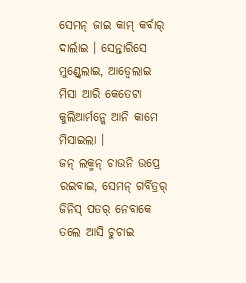ସେମନ୍ ଜାଇ କାମ୍ କର୍ବାର୍ ଦାର୍ଲାଇ । ସେନ୍ତାରିସେ ମୁଣ୍ଡ୍ବେଲାଇ, ଆଡ୍ବେଲାଇ ମିସା ଆରି କେତେଟା କୁଲିଆର୍ମନ୍କେ ଆନି କାମେ ମିସାଇଲା ।
ଜନ୍ ଲକ୍ମନ୍ ଚାଉନି ଉପ୍ରେ ରଇବାଇ, ସେମନ୍ ଗର୍ବିତ୍ରର୍ ଜିନିସ୍ ପତର୍ ନେବାକେ ତଲେ ଆସି ଚୁଚାଇ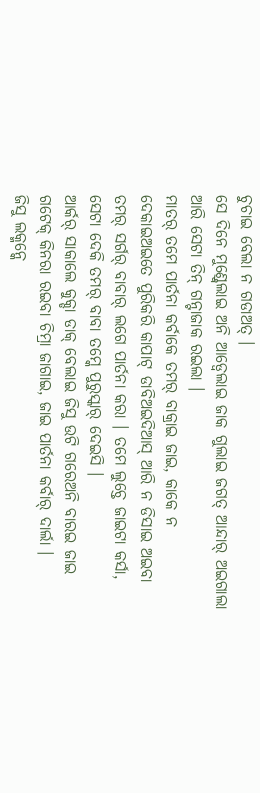ଚୁଚାଇ ବେଲା ନ ଗଡାଅତ୍ ।
ସେ ଦିନେ ମୁଣ୍ଡ୍ବେଲାଇ ଅନି ଆଡ୍ବେଲାଇ ଜାକ ଗୁଲାଇ ଜଗତ୍ ଆନ୍ଦାର୍ ଅଇଗାଲା ଆରି ସେଟା ତିନ୍ ଗନ୍ଟାଜାକ ରଇଲା ।
ମାତର୍ ତମେ ପାର୍ତନା କର୍ବାକେ ତମର୍ ବାକ୍ରାଇ ଜାଇ, କାକେ ନ ଦେକାଇଅଇତେ ପୁରିକରି କାପାଟ୍ ଡାବିଅଇଦିଆସ୍ ଆରି ନ ଡିସାଇ ଅଇବା ତମର୍ ସର୍ଗର୍ ବାବାର୍ ଲଗେ ପାର୍ତନା କରା । ତମେ ଲୁଚ୍ତେ ଜାଇଟା କର୍ସା, ସେଟା ଦେକି ତମର୍ ବାବା ତମ୍କେ ପୁରୁସ୍କାର୍ ଦେଇସି ।
ଆର୍କର୍ ସାକାଲେ କୁକ୍ଡା ଡାକ୍ ବେଲାଇ ଜିସୁ ଉଟି ଗରେଅନି ବାରଇ ଜାଇ ଗଟେକ୍ କିନରା ରଇବା ଚିମ୍ରା ଜାଗାଇ, ଜାଇ ପାର୍ତନା କର୍ବାର୍ ଦାର୍ଲା ।
ଜିସୁ ଲକ୍ମନ୍କେ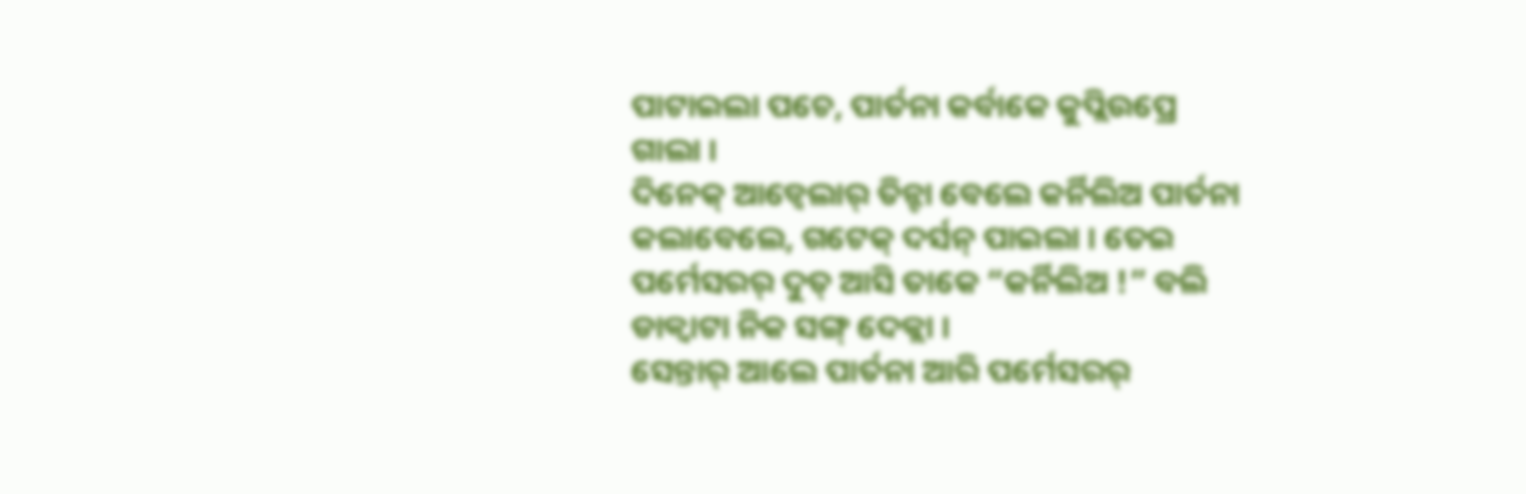ପାଟାଇଲା ପଚେ, ପାର୍ତନା କର୍ବାକେ କୁପ୍ଲିଉପ୍ରେ ଗାଲା ।
ଦିନେକ୍ ଆଡ୍ବେଲାର୍ ତିନ୍ଟା ବେଲେ କର୍ନିଲିଅ ପାର୍ତନା କଲାବେଲେ, ଗଟେକ୍ ଦର୍ସନ୍ ପାଇଲା । ତେଇ ପର୍ମେସରର୍ ଦୁତ୍ ଆସି ତାକେ “କର୍ନିଲିଅ !” ବଲି ଡାକ୍ବାଟା ନିକ ସଙ୍ଗ୍ ଦେକ୍ଲା ।
ସେନ୍ତାର୍ ଆଲେ ପାର୍ତନା ଆରି ପର୍ମେସରର୍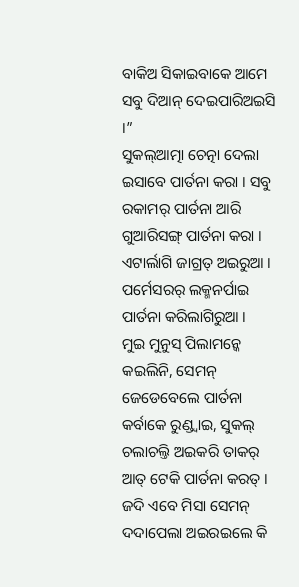ବାକିଅ ସିକାଇବାକେ ଆମେ ସବୁ ଦିଆନ୍ ଦେଇପାରିଅଇସି ।”
ସୁକଲ୍ଆତ୍ମା ଚେତ୍ନା ଦେଲା ଇସାବେ ପାର୍ତନା କରା । ସବୁ ରକାମର୍ ପାର୍ତନା ଆରି ଗୁଆରିସଙ୍ଗ୍ ପାର୍ତନା କରା । ଏଟାର୍ଲାଗି ଜାଗ୍ରତ୍ ଅଇରୁଆ । ପର୍ମେସରର୍ ଲକ୍ମନର୍ପାଇ ପାର୍ତନା କରିଲାଗିରୁଆ ।
ମୁଇ ମୁନୁସ୍ ପିଲାମନ୍କେ କଇଲିନି, ସେମନ୍ ଜେଡେବେଲେ ପାର୍ତନା କର୍ବାକେ ରୁଣ୍ଡ୍ବାଇ, ସୁକଲ୍ ଚଲାଚଲ୍ତି ଅଇକରି ତାକର୍ ଆତ୍ ଟେକି ପାର୍ତନା କରତ୍ । ଜଦି ଏବେ ମିସା ସେମନ୍ ଦଦାପେଲା ଅଇରଇଲେ କି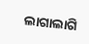ଲାଗାଲାଗି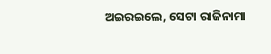ଅଇରଇଲେ, ସେଟା ରାଜିନାମା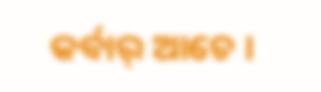କର୍ବାର୍ ଆଚେ ।